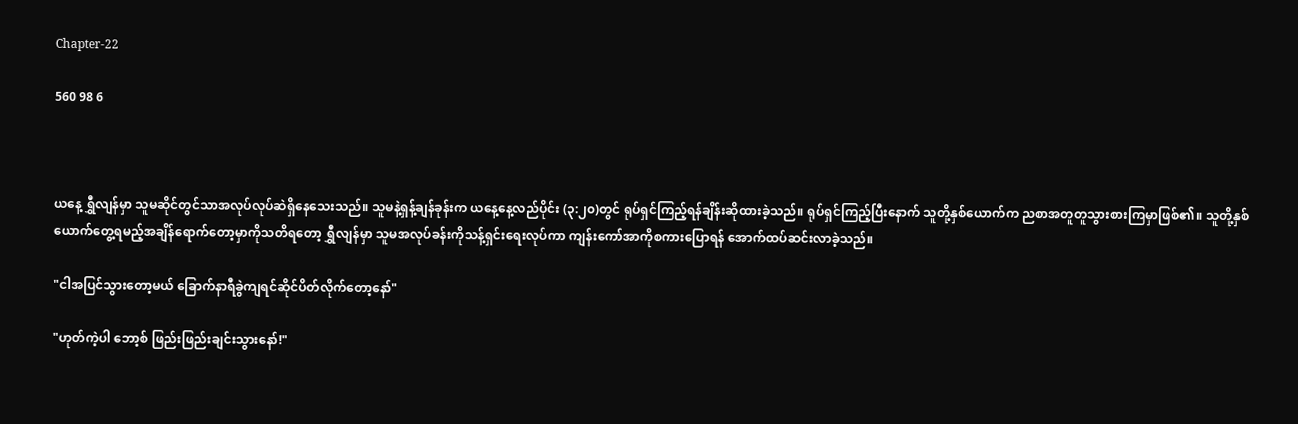Chapter-22

560 98 6



ယနေ့ ရွှီလျန်မှာ သူမဆိုင်တွင်သာအလုပ်လုပ်ဆဲရှိနေသေးသည်။ သူမနဲ့ရှန့်ချန်ခုန်းက ယနေ့နေ့လည်ပိုင်း (၃:၂၀)တွင် ရုပ်ရှင်ကြည့်ရန်ချိန်းဆိုထားခဲ့သည်။ ရုပ်ရှင်ကြည့်ပြီးနောက် သူတို့နှစ်ယောက်က ညစာအတူတူသွားစားကြမှာဖြစ်၏။ သူတို့နှစ်ယောက်တွေ့ရမည့်အချိန်ရောက်တော့မှာကိုသတိရတော့ ရွှီလျန်မှာ သူမအလုပ်ခန်းကိုသန့်ရှင်းရေးလုပ်ကာ ကျန်းကော်အာကိုစကားပြောရန် အောက်ထပ်ဆင်းလာခဲ့သည်။

"ငါအပြင်သွားတော့မယ် ခြောက်နာရီခွဲကျရင်ဆိုင်ပိတ်လိုက်တော့နော်"

"ဟုတ်ကဲ့ပါ ဘော့စ် ဖြည်းဖြည်းချင်းသွားနော်!"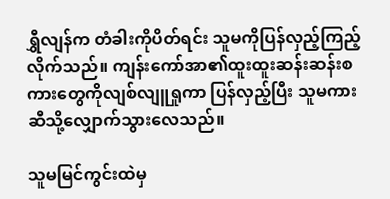ရွှီလျန်က တံခါးကိုပိတ်ရင်း သူမကိုပြန်လှည့်ကြည့်လိုက်သည်။ ကျန်းကော်အာ၏ထူးထူးဆန်းဆန်းစကားတွေကိုလျစ်လျူရှုကာ ပြန်လှည့်ပြီး သူမကားဆီသို့လျှောက်သွားလေသည်။

သူမမြင်ကွင်းထဲမှ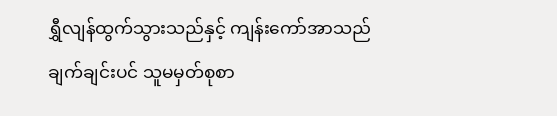ရွှီလျန်ထွက်သွားသည်နှင့် ကျန်းကော်အာသည် ချက်ချင်းပင် သူမမှတ်စုစာ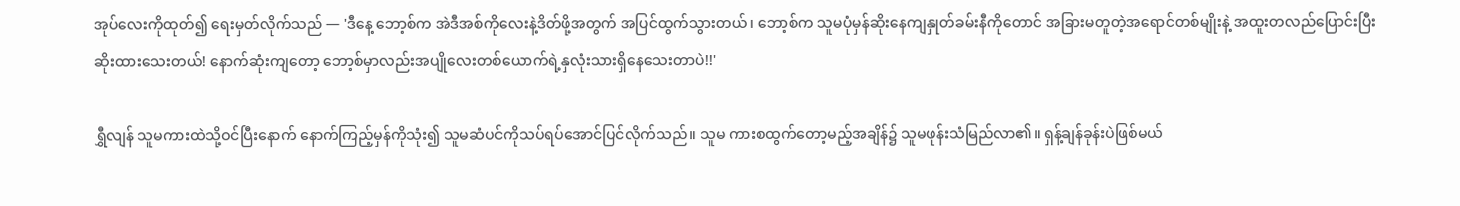အုပ်လေးကိုထုတ်၍ ရေးမှတ်လိုက်သည် — 'ဒီနေ့ ဘော့စ်က အဲဒီအစ်ကိုလေးနဲ့ဒိတ်ဖို့အတွက် အပြင်ထွက်သွားတယ်၊ ဘော့စ်က သူမပုံမှန်ဆိုးနေကျနှုတ်ခမ်းနီကိုတောင် အခြားမတူတဲ့အရောင်တစ်မျိုးနဲ့ အထူးတလည်ပြောင်းပြီးဆိုးထားသေးတယ်! နောက်ဆုံးကျတော့ ဘော့စ်မှာလည်းအပျိုလေးတစ်ယောက်ရဲ့နှလုံးသားရှိနေသေးတာပဲ!!'

ရွှီလျန် သူမကားထဲသို့ဝင်ပြီးနောက် နောက်ကြည့်မှန်ကိုသုံး၍ သူမဆံပင်ကိုသပ်ရပ်အောင်ပြင်လိုက်သည်။ သူမ ကားစထွက်တော့မည့်အချိန်၌ သူမဖုန်းသံမြည်လာ၏။ ရှန့်ချန်ခုန်းပဲဖြစ်မယ်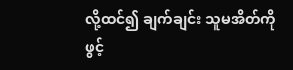လို့ထင်၍ ချက်ချင်း သူမအိတ်ကိုဖွင့်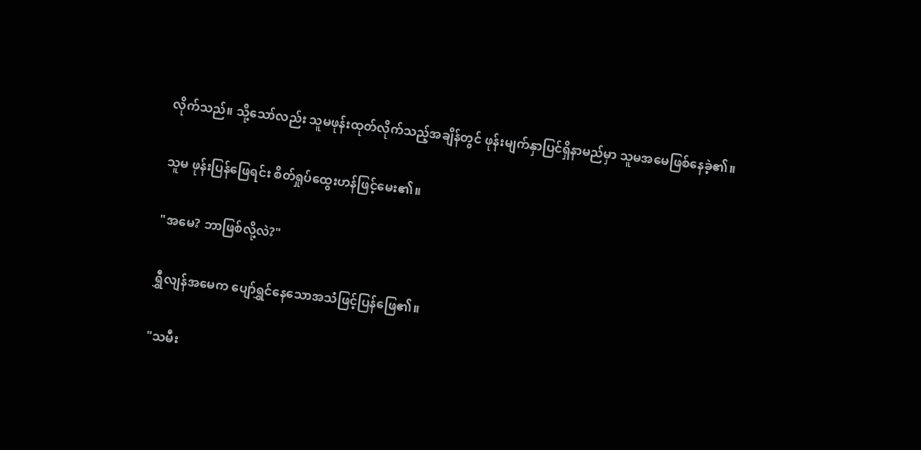လိုက်သည်။ သို့သော်လည်း သူမဖုန်းထုတ်လိုက်သည့်အချိန်တွင် ဖုန်းမျက်နှာပြင်ရှိနာမည်မှာ သူမအမေဖြစ်နေခဲ့၏။

သူမ ဖုန်းပြန်ဖြေရင်း စိတ်ရှုပ်ထွေးဟန်ဖြင့်မေး၏။

"အမေ? ဘာဖြစ်လို့လဲ?"

ရွှီလျန်အမေက ပျော်ရွှင်နေသောအသံဖြင့်ပြန်ဖြေ၏။

"သမီး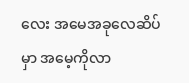လေး အမေအခုလေဆိပ်မှာ အမေ့ကိုလာ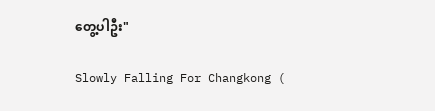တွေ့ပါဦး"

Slowly Falling For Changkong (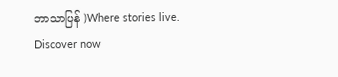ဘာသာပြန် )Where stories live. Discover now